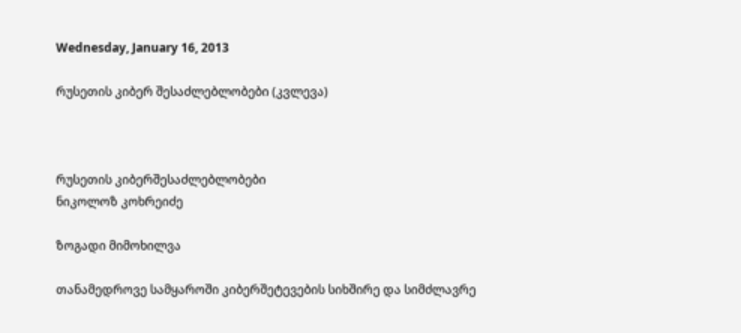Wednesday, January 16, 2013

რუსეთის კიბერ შესაძლებლობები (კვლევა)



რუსეთის კიბერშესაძლებლობები
ნიკოლოზ კოხრეიძე

ზოგადი მიმოხილვა

თანამედროვე სამყაროში კიბერშეტევების სიხშირე და სიმძლავრე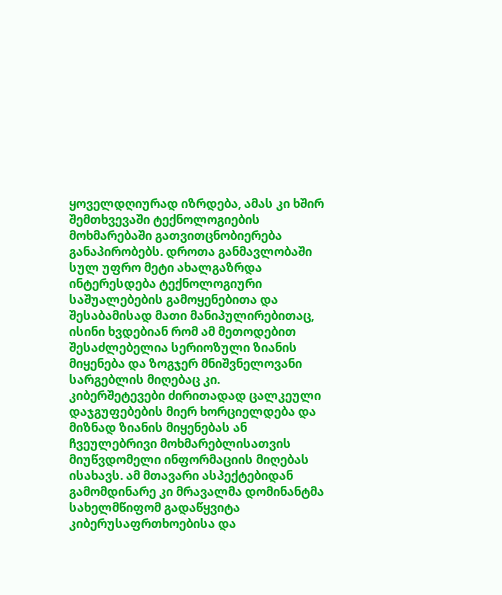ყოველდღიურად იზრდება, ამას კი ხშირ შემთხვევაში ტექნოლოგიების მოხმარებაში გათვითცნობიერება განაპირობებს. დროთა განმავლობაში სულ უფრო მეტი ახალგაზრდა ინტერესდება ტექნოლოგიური საშუალებების გამოყენებითა და შესაბამისად მათი მანიპულირებითაც, ისინი ხვდებიან რომ ამ მეთოდებით შესაძლებელია სერიოზული ზიანის მიყენება და ზოგჯერ მნიშვნელოვანი სარგებლის მიღებაც კი.
კიბერშეტევები ძირითადად ცალკეული დაჯგუფებების მიერ ხორციელდება და მიზნად ზიანის მიყენებას ან ჩვეულებრივი მოხმარებლისათვის მიუწვდომელი ინფორმაციის მიღებას ისახავს. ამ მთავარი ასპექტებიდან გამომდინარე კი მრავალმა დომინანტმა სახელმწიფომ გადაწყვიტა კიბერუსაფრთხოებისა და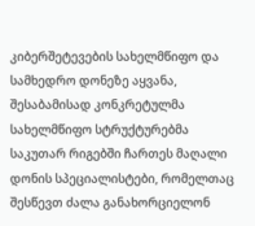კიბერშეტევების სახელმწიფო და სამხედრო დონეზე აყვანა, შესაბამისად კონკრეტულმა სახელმწიფო სტრუქტურებმა საკუთარ რიგებში ჩართეს მაღალი დონის სპეციალისტები, რომელთაც შესწევთ ძალა განახორციელონ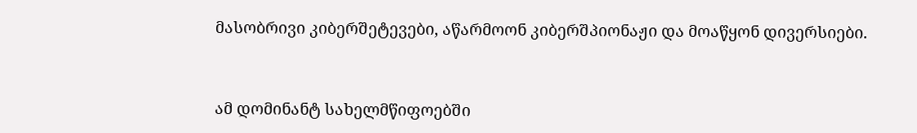მასობრივი კიბერშეტევები, აწარმოონ კიბერშპიონაჟი და მოაწყონ დივერსიები.


ამ დომინანტ სახელმწიფოებში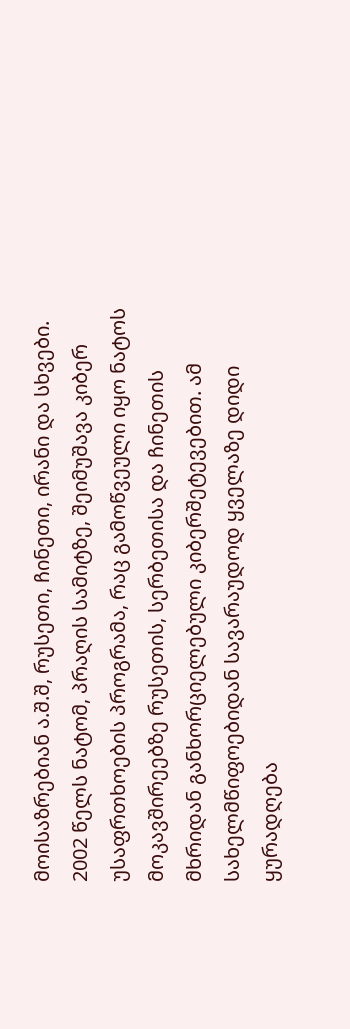მოისაზრებიან ა.შ.შ, რუსეთი, ჩინეთი, ირანი და სხვები. 2002 წელს ნატომ, პრაღის სამიტზე, შეიმუშავა კიბერ უსაფრთხოების პროგრამა, რაც გამოწვეული იყო ნატოს მოკავშირეებზე რუსეთის, სერბეთისა და ჩინეთის მხრიდან განხორციელებული კიბერშეტევებით. ამ სახელმწიფოებიდან სავარაუდოდ ყველაზე დიდი ყურადღება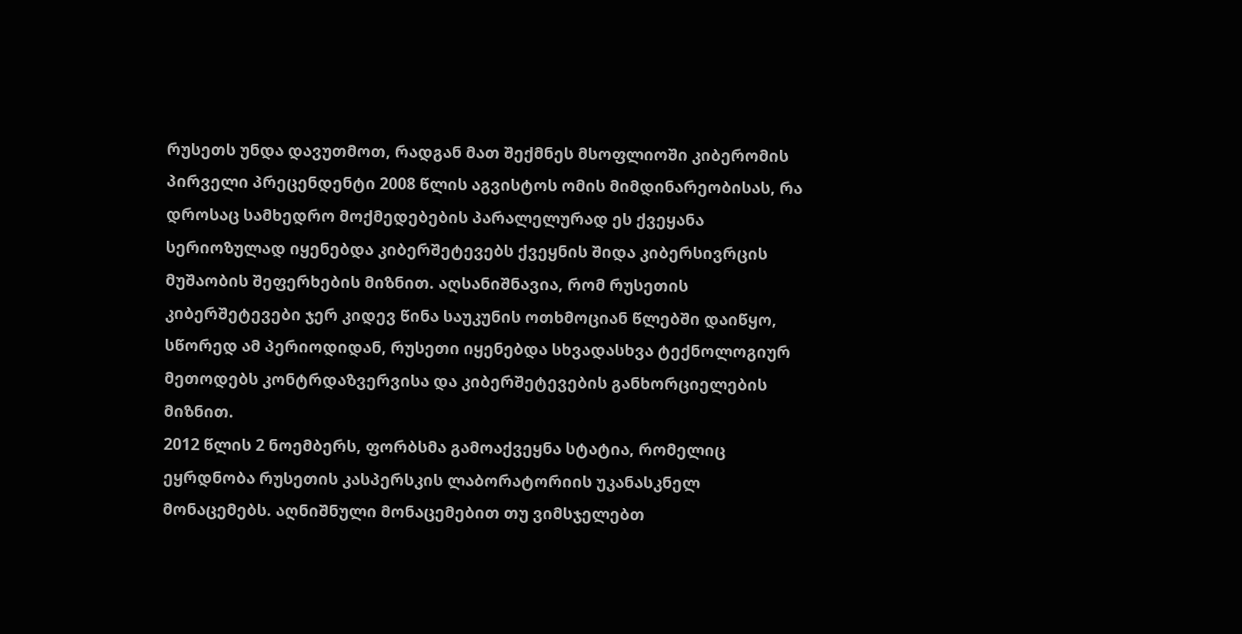რუსეთს უნდა დავუთმოთ, რადგან მათ შექმნეს მსოფლიოში კიბერომის პირველი პრეცენდენტი 2008 წლის აგვისტოს ომის მიმდინარეობისას, რა დროსაც სამხედრო მოქმედებების პარალელურად ეს ქვეყანა სერიოზულად იყენებდა კიბერშეტევებს ქვეყნის შიდა კიბერსივრცის მუშაობის შეფერხების მიზნით. აღსანიშნავია, რომ რუსეთის კიბერშეტევები ჯერ კიდევ წინა საუკუნის ოთხმოციან წლებში დაიწყო, სწორედ ამ პერიოდიდან, რუსეთი იყენებდა სხვადასხვა ტექნოლოგიურ მეთოდებს კონტრდაზვერვისა და კიბერშეტევების განხორციელების მიზნით.
2012 წლის 2 ნოემბერს, ფორბსმა გამოაქვეყნა სტატია, რომელიც ეყრდნობა რუსეთის კასპერსკის ლაბორატორიის უკანასკნელ მონაცემებს. აღნიშნული მონაცემებით თუ ვიმსჯელებთ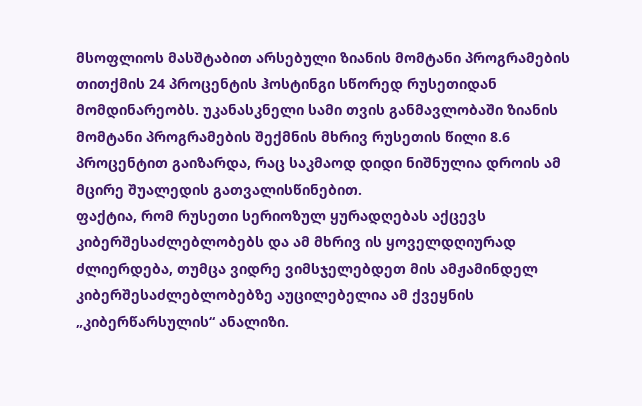მსოფლიოს მასშტაბით არსებული ზიანის მომტანი პროგრამების თითქმის 24 პროცენტის ჰოსტინგი სწორედ რუსეთიდან მომდინარეობს. უკანასკნელი სამი თვის განმავლობაში ზიანის მომტანი პროგრამების შექმნის მხრივ რუსეთის წილი 8.6 პროცენტით გაიზარდა, რაც საკმაოდ დიდი ნიშნულია დროის ამ მცირე შუალედის გათვალისწინებით.
ფაქტია, რომ რუსეთი სერიოზულ ყურადღებას აქცევს კიბერშესაძლებლობებს და ამ მხრივ ის ყოველდღიურად ძლიერდება, თუმცა ვიდრე ვიმსჯელებდეთ მის ამჟამინდელ კიბერშესაძლებლობებზე აუცილებელია ამ ქვეყნის „კიბერწარსულის“ ანალიზი.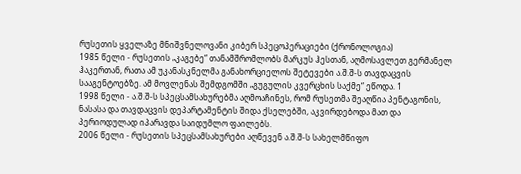რუსეთის ყველაზე მნიშვნელოვანი კიბერ სპეცოპერაციები (ქრონოლოგია)
1985 წელი - რუსეთის „კაგებე“ თანამშრომლობს მარკუს ჰესთან, აღმოსავლეთ გერმანელ ჰაკერთან, რათა ამ უკანასკნელმა განახორციელოს შეტევები ა.შ.შ-ს თავდაცვის სააგენტოებზე. ამ მოვლენას შემდგომში „გუგულის კვერცხის საქმე“ ეწოდა. 1
1998 წელი - ა.შ.შ-ს სპეცსამსახურებმა აღმოაჩინეს, რომ რუსეთმა შეაღწია პენტაგონის, ნასასა და თავდაცვის დეპარტამენტის შიდა ქსელებში, აკვირდებოდა მათ და პერიოდულად იპარავდა საიდუმლო ფაილებს.
2006 წელი - რუსეთის სპეცსამსახურები აღწევენ ა.შ.შ-ს სახელმწიფო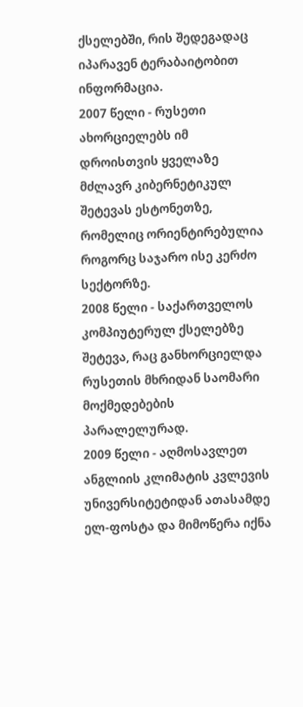ქსელებში, რის შედეგადაც იპარავენ ტერაბაიტობით ინფორმაცია.
2007 წელი - რუსეთი ახორციელებს იმ დროისთვის ყველაზე მძლავრ კიბერნეტიკულ შეტევას ესტონეთზე, რომელიც ორიენტირებულია როგორც საჯარო ისე კერძო სექტორზე.
2008 წელი - საქართველოს კომპიუტერულ ქსელებზე შეტევა, რაც განხორციელდა რუსეთის მხრიდან საომარი მოქმედებების პარალელურად.
2009 წელი - აღმოსავლეთ ანგლიის კლიმატის კვლევის უნივერსიტეტიდან ათასამდე ელ-ფოსტა და მიმოწერა იქნა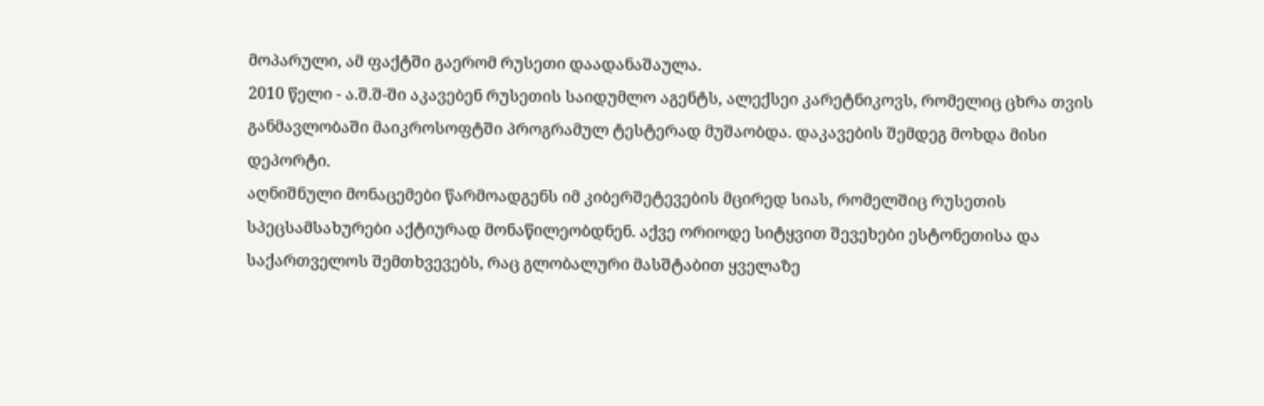მოპარული, ამ ფაქტში გაერომ რუსეთი დაადანაშაულა.
2010 წელი - ა.შ.შ-ში აკავებენ რუსეთის საიდუმლო აგენტს, ალექსეი კარეტნიკოვს, რომელიც ცხრა თვის განმავლობაში მაიკროსოფტში პროგრამულ ტესტერად მუშაობდა. დაკავების შემდეგ მოხდა მისი დეპორტი.
აღნიშნული მონაცემები წარმოადგენს იმ კიბერშეტევების მცირედ სიას, რომელშიც რუსეთის სპეცსამსახურები აქტიურად მონაწილეობდნენ. აქვე ორიოდე სიტყვით შევეხები ესტონეთისა და საქართველოს შემთხვევებს, რაც გლობალური მასშტაბით ყველაზე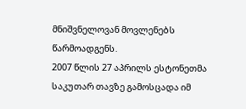მნიშვნელოვან მოვლენებს წარმოადგენს.
2007 წლის 27 აპრილს ესტონეთმა საკუთარ თავზე გამოსცადა იმ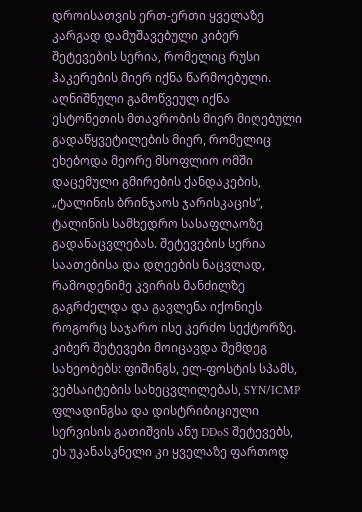დროისათვის ერთ-ერთი ყველაზე კარგად დამუშავებული კიბერ შეტევების სერია, რომელიც რუსი ჰაკერების მიერ იქნა წარმოებული. აღნიშნული გამოწვეულ იქნა ესტონეთის მთავრობის მიერ მიღებული გადაწყვეტილების მიერ, რომელიც ეხებოდა მეორე მსოფლიო ომში დაცემული გმირების ქანდაკების, „ტალინის ბრინჯაოს ჯარისკაცის“, ტალინის სამხედრო სასაფლაოზე გადანაცვლებას. შეტევების სერია საათებისა და დღეების ნაცვლად, რამოდენიმე კვირის მანძილზე გაგრძელდა და გავლენა იქონიეს როგორც საჯარო ისე კერძო სექტორზე. კიბერ შეტევები მოიცავდა შემდეგ სახეობებს: ფიშინგს, ელ-ფოსტის სპამს, ვებსაიტების სახეცვლილებას, SYN/ICMP ფლადინგსა და დისტრიბიციული სერვისის გათიშვის ანუ DDoS შეტევებს, ეს უკანასკნელი კი ყველაზე ფართოდ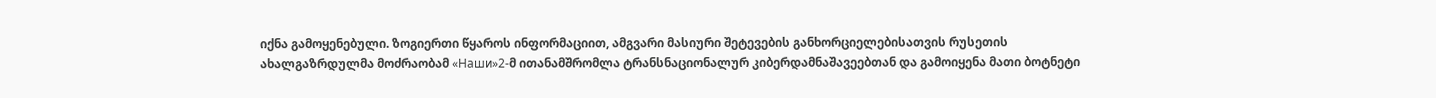იქნა გამოყენებული. ზოგიერთი წყაროს ინფორმაციით, ამგვარი მასიური შეტევების განხორციელებისათვის რუსეთის ახალგაზრდულმა მოძრაობამ «Наши»2-მ ითანამშრომლა ტრანსნაციონალურ კიბერდამნაშავეებთან და გამოიყენა მათი ბოტნეტი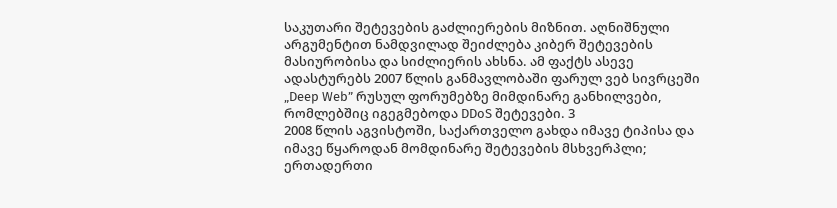საკუთარი შეტევების გაძლიერების მიზნით. აღნიშნული არგუმენტით ნამდვილად შეიძლება კიბერ შეტევების მასიურობისა და სიძლიერის ახსნა. ამ ფაქტს ასევე ადასტურებს 2007 წლის განმავლობაში ფარულ ვებ სივრცეში „Deep Web” რუსულ ფორუმებზე მიმდინარე განხილვები, რომლებშიც იგეგმებოდა DDoS შეტევები. 3
2008 წლის აგვისტოში, საქართველო გახდა იმავე ტიპისა და იმავე წყაროდან მომდინარე შეტევების მსხვერპლი; ერთადერთი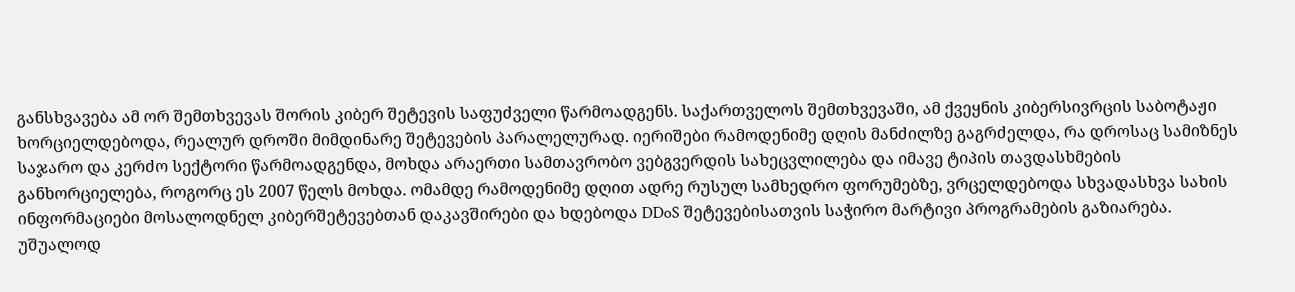განსხვავება ამ ორ შემთხვევას შორის კიბერ შეტევის საფუძველი წარმოადგენს. საქართველოს შემთხვევაში, ამ ქვეყნის კიბერსივრცის საბოტაჟი ხორციელდებოდა, რეალურ დროში მიმდინარე შეტევების პარალელურად. იერიშები რამოდენიმე დღის მანძილზე გაგრძელდა, რა დროსაც სამიზნეს საჯარო და კერძო სექტორი წარმოადგენდა, მოხდა არაერთი სამთავრობო ვებგვერდის სახეცვლილება და იმავე ტიპის თავდასხმების განხორციელება, როგორც ეს 2007 წელს მოხდა. ომამდე რამოდენიმე დღით ადრე რუსულ სამხედრო ფორუმებზე, ვრცელდებოდა სხვადასხვა სახის ინფორმაციები მოსალოდნელ კიბერშეტევებთან დაკავშირები და ხდებოდა DDoS შეტევებისათვის საჭირო მარტივი პროგრამების გაზიარება. უშუალოდ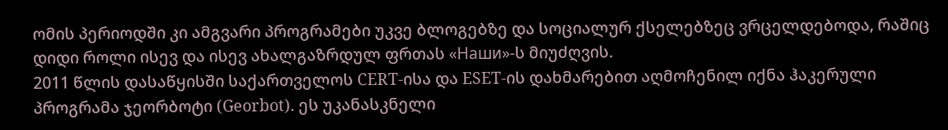ომის პერიოდში კი ამგვარი პროგრამები უკვე ბლოგებზე და სოციალურ ქსელებზეც ვრცელდებოდა, რაშიც დიდი როლი ისევ და ისევ ახალგაზრდულ ფრთას «Наши»-ს მიუძღვის.
2011 წლის დასაწყისში საქართველოს CERT-ისა და ESET-ის დახმარებით აღმოჩენილ იქნა ჰაკერული პროგრამა ჯეორბოტი (Georbot). ეს უკანასკნელი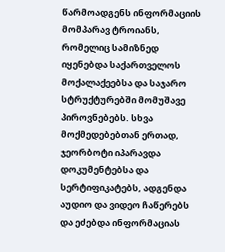წარმოადგენს ინფორმაციის მომპარავ ტროიანს, რომელიც სამიზნედ იყენებდა საქართველოს მოქალაქეებსა და საჯარო სტრუქტურებში მომუშავე პიროვნებებს. სხვა მოქმედებებთან ერთად, ჯეორბოტი იპარავდა დოკუმენტებსა და სერტიფიკატებს, ადგენდა აუდიო და ვიდეო ჩაწერებს და ეძებდა ინფორმაციას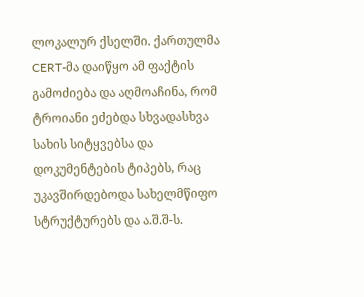ლოკალურ ქსელში. ქართულმა CERT-მა დაიწყო ამ ფაქტის გამოძიება და აღმოაჩინა, რომ ტროიანი ეძებდა სხვადასხვა სახის სიტყვებსა და დოკუმენტების ტიპებს, რაც უკავშირდებოდა სახელმწიფო სტრუქტურებს და ა.შ.შ-ს.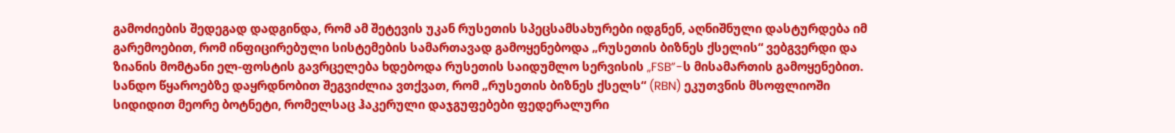გამოძიების შედეგად დადგინდა, რომ ამ შეტევის უკან რუსეთის სპეცსამსახურები იდგნენ, აღნიშნული დასტურდება იმ გარემოებით, რომ ინფიცირებული სისტემების სამართავად გამოყენებოდა „რუსეთის ბიზნეს ქსელის“ ვებგვერდი და ზიანის მომტანი ელ-ფოსტის გავრცელება ხდებოდა რუსეთის საიდუმლო სერვისის „FSB”-ს მისამართის გამოყენებით. სანდო წყაროებზე დაყრდნობით შეგვიძლია ვთქვათ, რომ „რუსეთის ბიზნეს ქსელს“ (RBN) ეკუთვნის მსოფლიოში სიდიდით მეორე ბოტნეტი, რომელსაც ჰაკერული დაჯგუფებები ფედერალური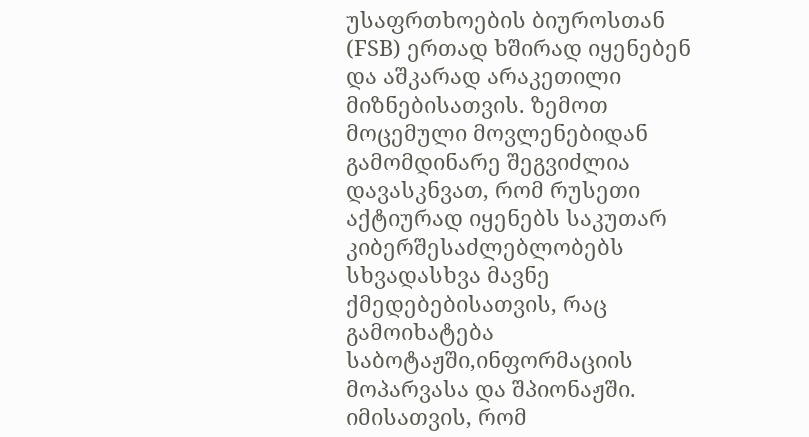უსაფრთხოების ბიუროსთან (FSB) ერთად ხშირად იყენებენ და აშკარად არაკეთილი მიზნებისათვის. ზემოთ მოცემული მოვლენებიდან გამომდინარე შეგვიძლია დავასკნვათ, რომ რუსეთი აქტიურად იყენებს საკუთარ კიბერშესაძლებლობებს სხვადასხვა მავნე ქმედებებისათვის, რაც გამოიხატება საბოტაჟში,ინფორმაციის მოპარვასა და შპიონაჟში. იმისათვის, რომ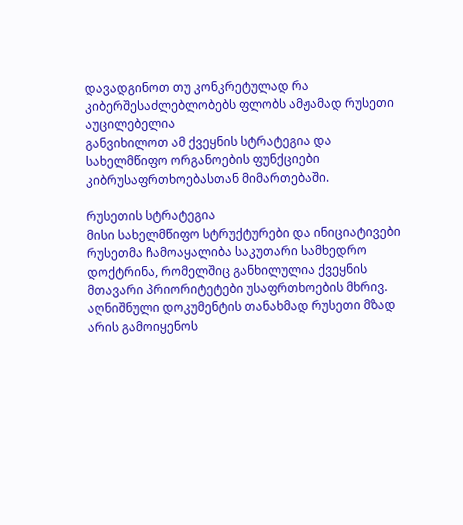დავადგინოთ თუ კონკრეტულად რა კიბერშესაძლებლობებს ფლობს ამჟამად რუსეთი აუცილებელია
განვიხილოთ ამ ქვეყნის სტრატეგია და სახელმწიფო ორგანოების ფუნქციები კიბრუსაფრთხოებასთან მიმართებაში.

რუსეთის სტრატეგია
მისი სახელმწიფო სტრუქტურები და ინიციატივები
რუსეთმა ჩამოაყალიბა საკუთარი სამხედრო დოქტრინა, რომელშიც განხილულია ქვეყნის მთავარი პრიორიტეტები უსაფრთხოების მხრივ. აღნიშნული დოკუმენტის თანახმად რუსეთი მზად არის გამოიყენოს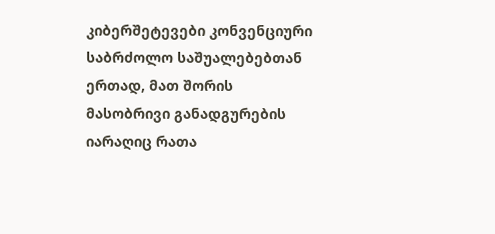კიბერშეტევები კონვენციური საბრძოლო საშუალებებთან ერთად, მათ შორის მასობრივი განადგურების იარაღიც რათა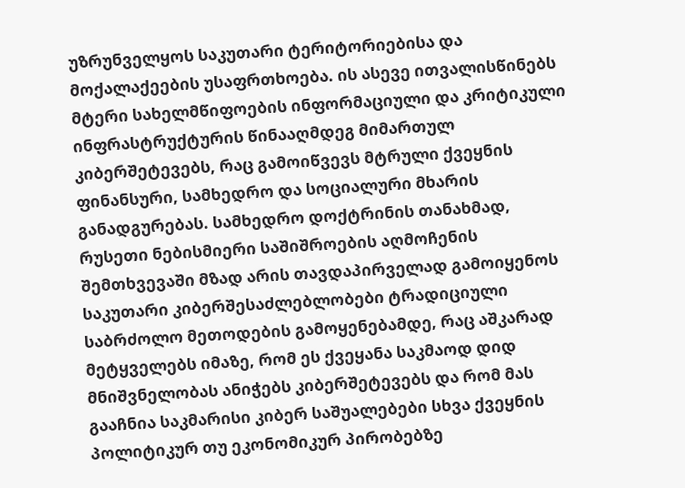უზრუნველყოს საკუთარი ტერიტორიებისა და მოქალაქეების უსაფრთხოება. ის ასევე ითვალისწინებს მტერი სახელმწიფოების ინფორმაციული და კრიტიკული ინფრასტრუქტურის წინააღმდეგ მიმართულ კიბერშეტევებს, რაც გამოიწვევს მტრული ქვეყნის ფინანსური, სამხედრო და სოციალური მხარის განადგურებას. სამხედრო დოქტრინის თანახმად, რუსეთი ნებისმიერი საშიშროების აღმოჩენის შემთხვევაში მზად არის თავდაპირველად გამოიყენოს საკუთარი კიბერშესაძლებლობები ტრადიციული საბრძოლო მეთოდების გამოყენებამდე, რაც აშკარად მეტყველებს იმაზე, რომ ეს ქვეყანა საკმაოდ დიდ მნიშვნელობას ანიჭებს კიბერშეტევებს და რომ მას გააჩნია საკმარისი კიბერ საშუალებები სხვა ქვეყნის პოლიტიკურ თუ ეკონომიკურ პირობებზე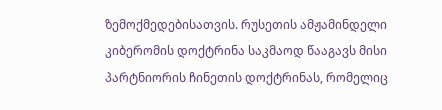ზემოქმედებისათვის. რუსეთის ამჟამინდელი კიბერომის დოქტრინა საკმაოდ წააგავს მისი პარტნიორის ჩინეთის დოქტრინას, რომელიც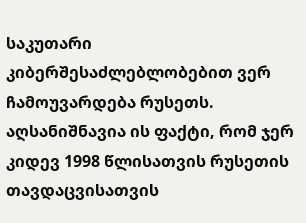საკუთარი კიბერშესაძლებლობებით ვერ ჩამოუვარდება რუსეთს.
აღსანიშნავია ის ფაქტი, რომ ჯერ კიდევ 1998 წლისათვის რუსეთის თავდაცვისათვის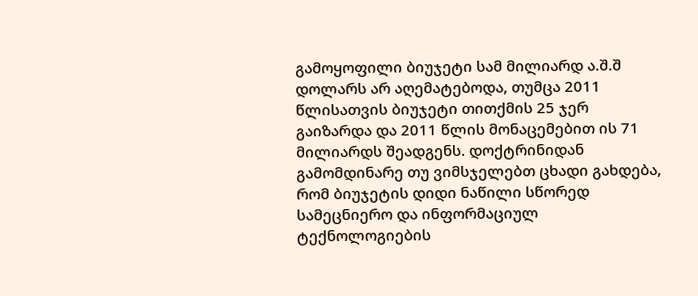გამოყოფილი ბიუჯეტი სამ მილიარდ ა.შ.შ დოლარს არ აღემატებოდა, თუმცა 2011 წლისათვის ბიუჯეტი თითქმის 25 ჯერ გაიზარდა და 2011 წლის მონაცემებით ის 71 მილიარდს შეადგენს. დოქტრინიდან გამომდინარე თუ ვიმსჯელებთ ცხადი გახდება, რომ ბიუჯეტის დიდი ნაწილი სწორედ სამეცნიერო და ინფორმაციულ ტექნოლოგიების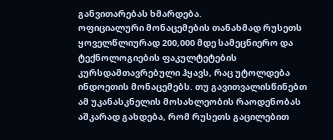განვითარებას ხმარდება.
ოფიციალური მონაცემების თანახმად რუსეთს ყოველწლიურად 200,000 მდე სამეცნიერო და ტექნოლოგიების ფაკულტეტების კურსდამთავრებული ჰყავს, რაც უტოლდება ინდოეთის მონაცემებს. თუ გავითვალისწინებთ ამ უკანასკნელის მოსახლეობის რაოდენობას
აშკარად გახდება, რომ რუსეთს გაცილებით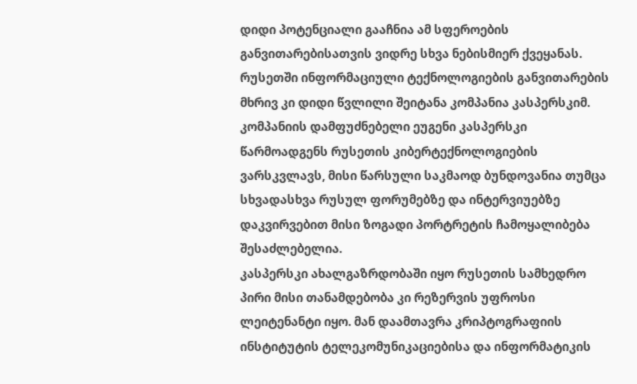დიდი პოტენციალი გააჩნია ამ სფეროების განვითარებისათვის ვიდრე სხვა ნებისმიერ ქვეყანას. რუსეთში ინფორმაციული ტექნოლოგიების განვითარების მხრივ კი დიდი წვლილი შეიტანა კომპანია კასპერსკიმ.
კომპანიის დამფუძნებელი ეუგენი კასპერსკი წარმოადგენს რუსეთის კიბერტექნოლოგიების ვარსკვლავს, მისი წარსული საკმაოდ ბუნდოვანია თუმცა სხვადასხვა რუსულ ფორუმებზე და ინტერვიუებზე დაკვირვებით მისი ზოგადი პორტრეტის ჩამოყალიბება შესაძლებელია.
კასპერსკი ახალგაზრდობაში იყო რუსეთის სამხედრო პირი მისი თანამდებობა კი რეზერვის უფროსი ლეიტენანტი იყო. მან დაამთავრა კრიპტოგრაფიის ინსტიტუტის ტელეკომუნიკაციებისა და ინფორმატიკის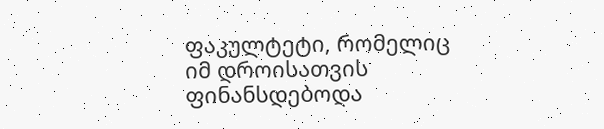ფაკულტეტი, რომელიც იმ დროისათვის ფინანსდებოდა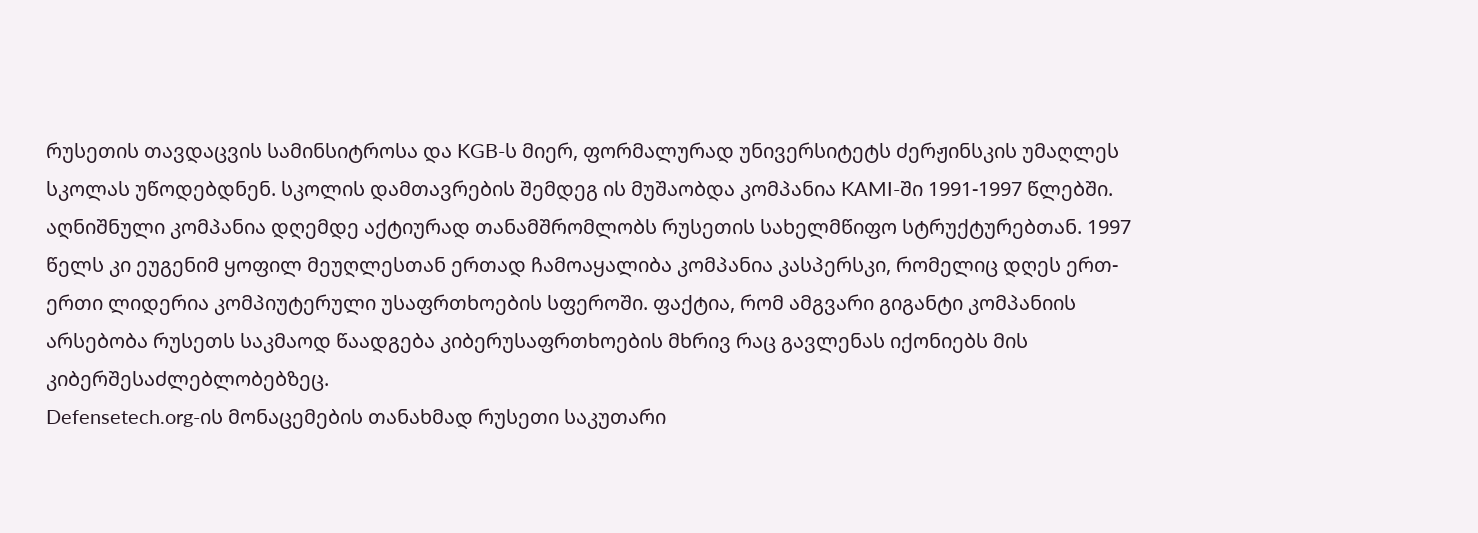რუსეთის თავდაცვის სამინსიტროსა და KGB-ს მიერ, ფორმალურად უნივერსიტეტს ძერჟინსკის უმაღლეს სკოლას უწოდებდნენ. სკოლის დამთავრების შემდეგ ის მუშაობდა კომპანია KAMI-ში 1991-1997 წლებში. აღნიშნული კომპანია დღემდე აქტიურად თანამშრომლობს რუსეთის სახელმწიფო სტრუქტურებთან. 1997 წელს კი ეუგენიმ ყოფილ მეუღლესთან ერთად ჩამოაყალიბა კომპანია კასპერსკი, რომელიც დღეს ერთ-ერთი ლიდერია კომპიუტერული უსაფრთხოების სფეროში. ფაქტია, რომ ამგვარი გიგანტი კომპანიის არსებობა რუსეთს საკმაოდ წაადგება კიბერუსაფრთხოების მხრივ რაც გავლენას იქონიებს მის კიბერშესაძლებლობებზეც.
Defensetech.org-ის მონაცემების თანახმად რუსეთი საკუთარი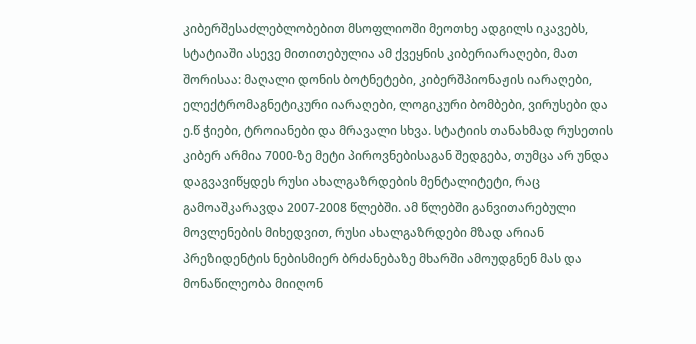კიბერშესაძლებლობებით მსოფლიოში მეოთხე ადგილს იკავებს, სტატიაში ასევე მითითებულია ამ ქვეყნის კიბერიარაღები, მათ შორისაა: მაღალი დონის ბოტნეტები, კიბერშპიონაჟის იარაღები, ელექტრომაგნეტიკური იარაღები, ლოგიკური ბომბები, ვირუსები და ე.წ ჭიები, ტროიანები და მრავალი სხვა. სტატიის თანახმად რუსეთის კიბერ არმია 7000-ზე მეტი პიროვნებისაგან შედგება, თუმცა არ უნდა დაგვავიწყდეს რუსი ახალგაზრდების მენტალიტეტი, რაც გამოაშკარავდა 2007-2008 წლებში. ამ წლებში განვითარებული მოვლენების მიხედვით, რუსი ახალგაზრდები მზად არიან პრეზიდენტის ნებისმიერ ბრძანებაზე მხარში ამოუდგნენ მას და მონაწილეობა მიიღონ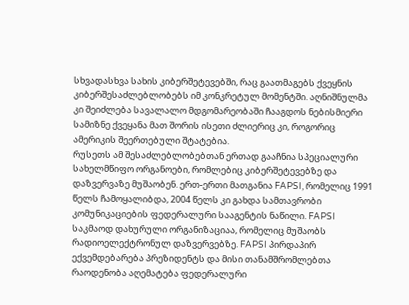სხვადასხვა სახის კიბერშეტევებში, რაც გაათმაგებს ქვეყნის კიბერშესაძლებლობებს იმ კონკრეტულ მომენტში. აღნიშნულმა კი შეიძლება სავალალო მდგომარეობაში ჩააგდოს ნებისმიერი სამიზნე ქვეყანა მათ შორის ისეთი ძლიერიც კი, როგორიც ამერიკის შეერთებული შტატებია.
რუსეთს ამ შესაძლებლობებთან ერთად გააჩნია სპეციალური სახელმწიფო ორგანოები, რომლებიც კიბერშეტევებზე და დაზვერვაზე მუშაობენ. ერთ-ერთი მათგანია FAPSI, რომელიც 1991 წელს ჩამოყალიბდა, 2004 წელს კი გახდა სამთავრობი კომუნიკაციების ფედერალური სააგენტის ნაწილი. FAPSI საკმაოდ დახურული ორგანიზაციაა, რომელიც მუშაობს რადიოელექტრონულ დაზვერვებზე. FAPSI პირდაპირ ექვემდებარება პრეზიდენტს და მისი თანამშრომლებთა რაოდენობა აღემატება ფედერალური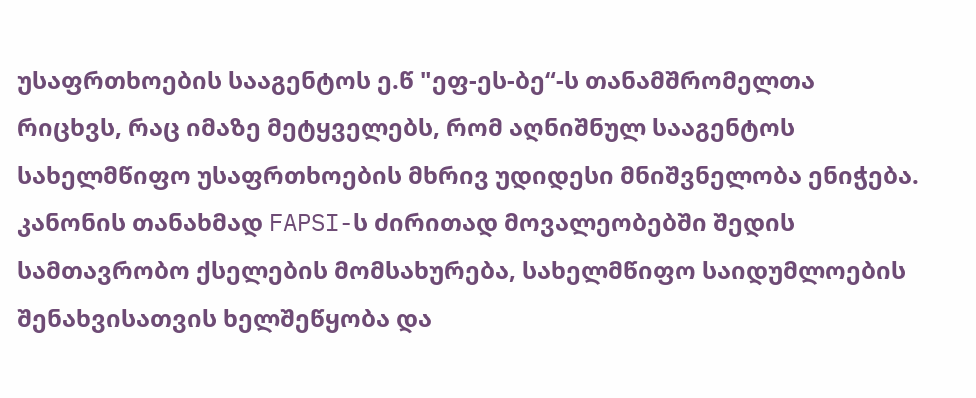უსაფრთხოების სააგენტოს ე.წ "ეფ-ეს-ბე“-ს თანამშრომელთა რიცხვს, რაც იმაზე მეტყველებს, რომ აღნიშნულ სააგენტოს სახელმწიფო უსაფრთხოების მხრივ უდიდესი მნიშვნელობა ენიჭება. კანონის თანახმად FAPSI-ს ძირითად მოვალეობებში შედის სამთავრობო ქსელების მომსახურება, სახელმწიფო საიდუმლოების შენახვისათვის ხელშეწყობა და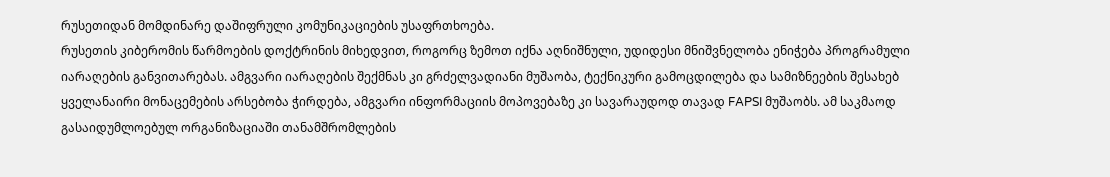რუსეთიდან მომდინარე დაშიფრული კომუნიკაციების უსაფრთხოება.
რუსეთის კიბერომის წარმოების დოქტრინის მიხედვით, როგორც ზემოთ იქნა აღნიშნული, უდიდესი მნიშვნელობა ენიჭება პროგრამული იარაღების განვითარებას. ამგვარი იარაღების შექმნას კი გრძელვადიანი მუშაობა, ტექნიკური გამოცდილება და სამიზნეების შესახებ ყველანაირი მონაცემების არსებობა ჭირდება, ამგვარი ინფორმაციის მოპოვებაზე კი სავარაუდოდ თავად FAPSI მუშაობს. ამ საკმაოდ გასაიდუმლოებულ ორგანიზაციაში თანამშრომლების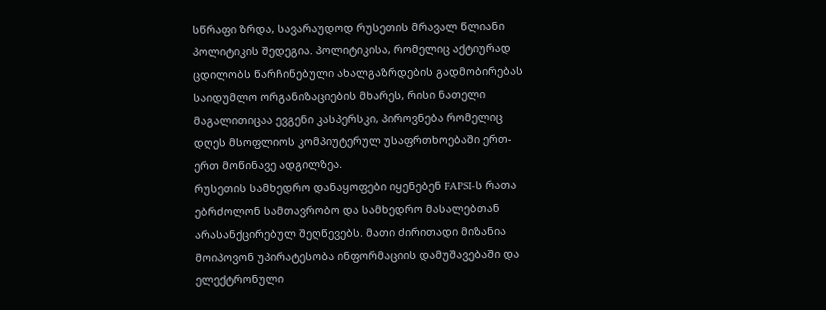სწრაფი ზრდა, სავარაუდოდ რუსეთის მრავალ წლიანი პოლიტიკის შედეგია. პოლიტიკისა, რომელიც აქტიურად ცდილობს წარჩინებული ახალგაზრდების გადმობირებას საიდუმლო ორგანიზაციების მხარეს, რისი ნათელი მაგალითიცაა ევგენი კასპერსკი, პიროვნება რომელიც დღეს მსოფლიოს კომპიუტერულ უსაფრთხოებაში ერთ-ერთ მოწინავე ადგილზეა.
რუსეთის სამხედრო დანაყოფები იყენებენ FAPSI-ს რათა ებრძოლონ სამთავრობო და სამხედრო მასალებთან არასანქცირებულ შეღწევებს. მათი ძირითადი მიზანია მოიპოვონ უპირატესობა ინფორმაციის დამუშავებაში და ელექტრონული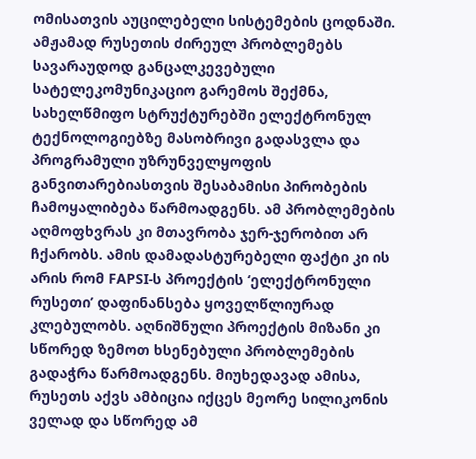ომისათვის აუცილებელი სისტემების ცოდნაში. ამჟამად რუსეთის ძირეულ პრობლემებს სავარაუდოდ განცალკევებული სატელეკომუნიკაციო გარემოს შექმნა, სახელწმიფო სტრუქტურებში ელექტრონულ ტექნოლოგიებზე მასობრივი გადასვლა და პროგრამული უზრუნველყოფის განვითარებიასთვის შესაბამისი პირობების ჩამოყალიბება წარმოადგენს. ამ პრობლემების აღმოფხვრას კი მთავრობა ჯერ-ჯერობით არ ჩქარობს. ამის დამადასტურებელი ფაქტი კი ის არის რომ FAPSI-ს პროექტის ‘ელექტრონული რუსეთი’ დაფინანსება ყოველწლიურად
კლებულობს. აღნიშნული პროექტის მიზანი კი სწორედ ზემოთ ხსენებული პრობლემების გადაჭრა წარმოადგენს. მიუხედავად ამისა, რუსეთს აქვს ამბიცია იქცეს მეორე სილიკონის ველად და სწორედ ამ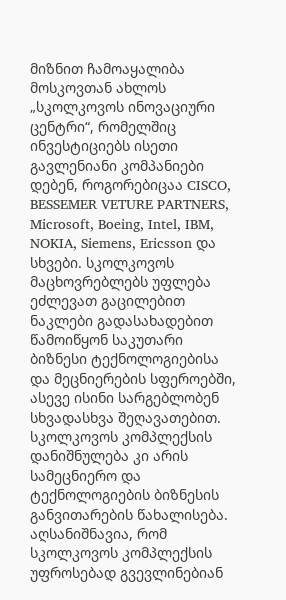მიზნით ჩამოაყალიბა მოსკოვთან ახლოს „სკოლკოვოს ინოვაციური ცენტრი“, რომელშიც ინვესტიციებს ისეთი გავლენიანი კომპანიები დებენ, როგორებიცაა CISCO, BESSEMER VETURE PARTNERS, Microsoft, Boeing, Intel, IBM, NOKIA, Siemens, Ericsson და სხვები. სკოლკოვოს მაცხოვრებლებს უფლება ეძლევათ გაცილებით ნაკლები გადასახადებით წამოიწყონ საკუთარი ბიზნესი ტექნოლოგიებისა და მეცნიერების სფეროებში, ასევე ისინი სარგებლობენ სხვადასხვა შეღავათებით. სკოლკოვოს კომპლექსის დანიშნულება კი არის სამეცნიერო და ტექნოლოგიების ბიზნესის განვითარების წახალისება. აღსანიშნავია, რომ სკოლკოვოს კომპლექსის უფროსებად გვევლინებიან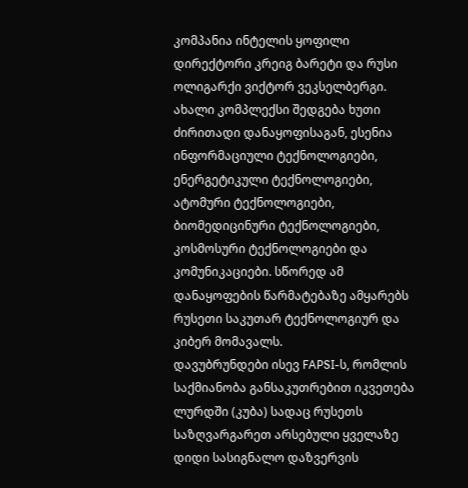კომპანია ინტელის ყოფილი დირექტორი კრეიგ ბარეტი და რუსი ოლიგარქი ვიქტორ ვეკსელბერგი. ახალი კომპლექსი შედგება ხუთი ძირითადი დანაყოფისაგან, ესენია ინფორმაციული ტექნოლოგიები, ენერგეტიკული ტექნოლოგიები, ატომური ტექნოლოგიები, ბიომედიცინური ტექნოლოგიები, კოსმოსური ტექნოლოგიები და კომუნიკაციები. სწორედ ამ დანაყოფების წარმატებაზე ამყარებს რუსეთი საკუთარ ტექნოლოგიურ და კიბერ მომავალს.
დავუბრუნდები ისევ FAPSI-ს, რომლის საქმიანობა განსაკუთრებით იკვეთება ლურდში (კუბა) სადაც რუსეთს საზღვარგარეთ არსებული ყველაზე დიდი სასიგნალო დაზვერვის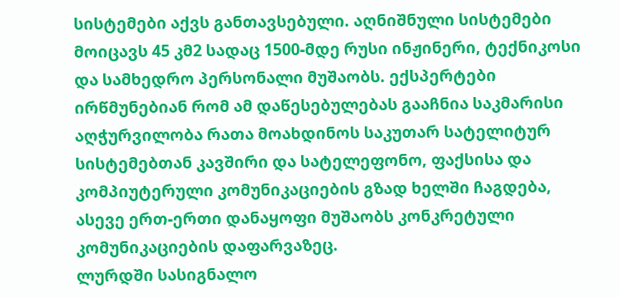სისტემები აქვს განთავსებული. აღნიშნული სისტემები მოიცავს 45 კმ2 სადაც 1500-მდე რუსი ინჟინერი, ტექნიკოსი და სამხედრო პერსონალი მუშაობს. ექსპერტები ირწმუნებიან რომ ამ დაწესებულებას გააჩნია საკმარისი აღჭურვილობა რათა მოახდინოს საკუთარ სატელიტურ სისტემებთან კავშირი და სატელეფონო, ფაქსისა და კომპიუტერული კომუნიკაციების გზად ხელში ჩაგდება, ასევე ერთ-ერთი დანაყოფი მუშაობს კონკრეტული კომუნიკაციების დაფარვაზეც.
ლურდში სასიგნალო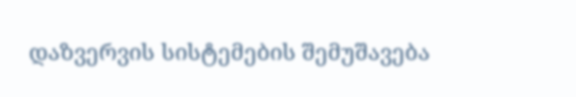დაზვერვის სისტემების შემუშავება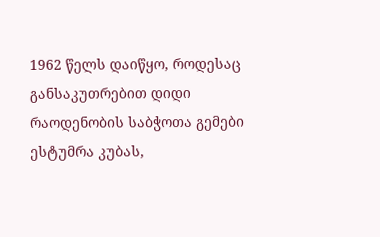1962 წელს დაიწყო, როდესაც განსაკუთრებით დიდი რაოდენობის საბჭოთა გემები ესტუმრა კუბას,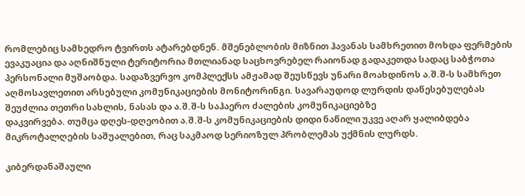რომლებიც სამხედრო ტვირთს ატარებდნენ. მშენებლობის მიზნით ჰავანას სამხრეთით მოხდა ფერმების ევაკუაცია და აღნიშნული ტერიტორია მთლიანად საცხოვრებელ რაიონად გადაკეთდა სადაც საბჭოთა პერსონალი მუშაობდა. სადაზვერვო კომპლექსს ამჟამად შეუსწევს უნარი მოახდინოს ა.შ.შ-ს სამხრეთ აღმოსავლეთით არსებული კომუნიკაციების მონიტორინგი. სავარაუდოდ ლურდის დაწესებულებას შეუძლია თეთრი სახლის, ნასას და ა.შ.შ-ს საჰაერო ძალების კომუნიკაციებზე
დაკვირვება. თუმცა დღეს-დღეობით ა.შ.შ-ს კომუნიკაციების დიდი ნაწილი უკვე აღარ ყალიბდება მიკროტალღების საშუალებით, რაც საკმაოდ სერიოზულ პრობლემას უქმნის ლურდს.

კიბერდანაშაული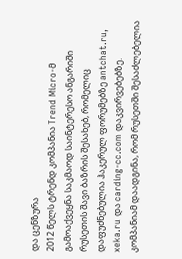და ცენზურა
2012 წელს ტრენდ კომპანია Trend Micro-მ გამოაქვეყნა საკმაოდ საინტერესო ანგარიში რუსეთის შავი ბაზრის შესახებ, რომელიც დაფუძნებულია ჰაკერულ ფორუმებზე antchat.ru, xeka.ru და carding-cc.com დაკვირვებებზე. კომპანიამ დაადგინა, რომ რუსეთში შესაძლებელია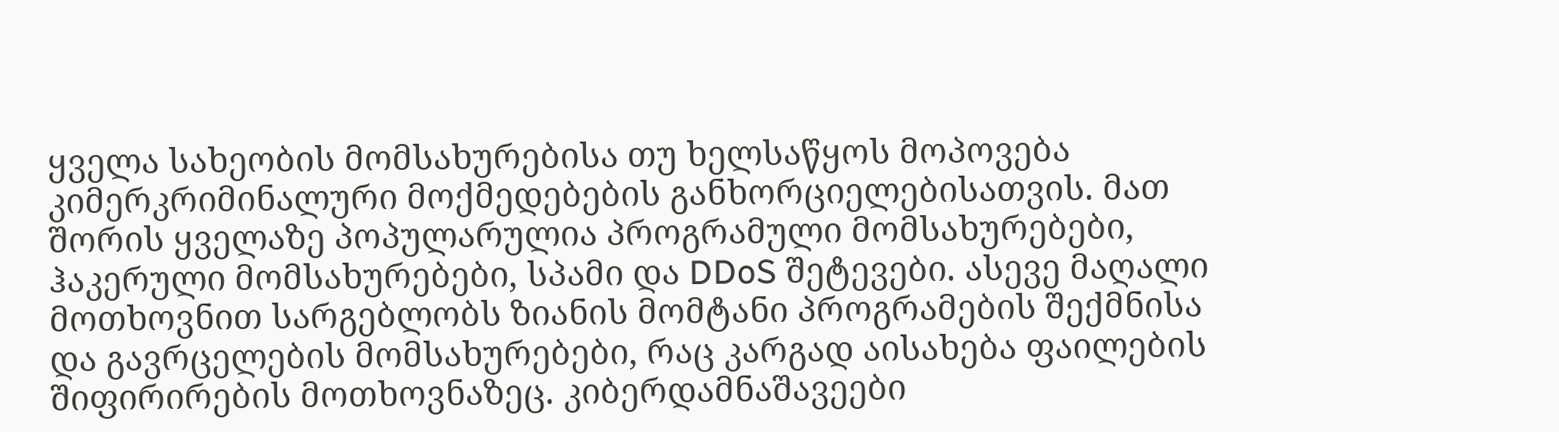ყველა სახეობის მომსახურებისა თუ ხელსაწყოს მოპოვება კიმერკრიმინალური მოქმედებების განხორციელებისათვის. მათ შორის ყველაზე პოპულარულია პროგრამული მომსახურებები, ჰაკერული მომსახურებები, სპამი და DDoS შეტევები. ასევე მაღალი მოთხოვნით სარგებლობს ზიანის მომტანი პროგრამების შექმნისა და გავრცელების მომსახურებები, რაც კარგად აისახება ფაილების შიფირირების მოთხოვნაზეც. კიბერდამნაშავეები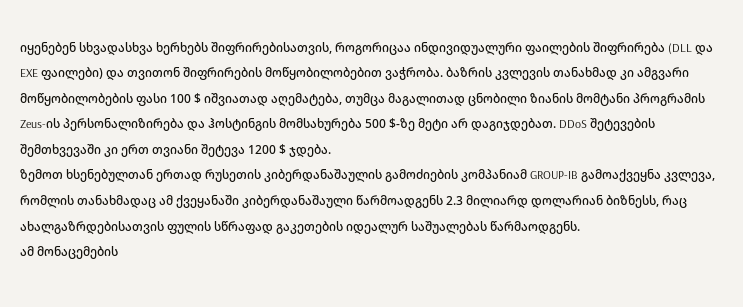იყენებენ სხვადასხვა ხერხებს შიფრირებისათვის, როგორიცაა ინდივიდუალური ფაილების შიფრირება (DLL და EXE ფაილები) და თვითონ შიფრირების მოწყობილობებით ვაჭრობა. ბაზრის კვლევის თანახმად კი ამგვარი მოწყობილობების ფასი 100 $ იშვიათად აღემატება, თუმცა მაგალითად ცნობილი ზიანის მომტანი პროგრამის Zeus-ის პერსონალიზირება და ჰოსტინგის მომსახურება 500 $-ზე მეტი არ დაგიჯდებათ. DDoS შეტევების შემთხვევაში კი ერთ თვიანი შეტევა 1200 $ ჯდება.
ზემოთ ხსენებულთან ერთად რუსეთის კიბერდანაშაულის გამოძიების კომპანიამ GROUP-IB გამოაქვეყნა კვლევა, რომლის თანახმადაც ამ ქვეყანაში კიბერდანაშაული წარმოადგენს 2.3 მილიარდ დოლარიან ბიზნესს, რაც ახალგაზრდებისათვის ფულის სწრაფად გაკეთების იდეალურ საშუალებას წარმაოდგენს.
ამ მონაცემების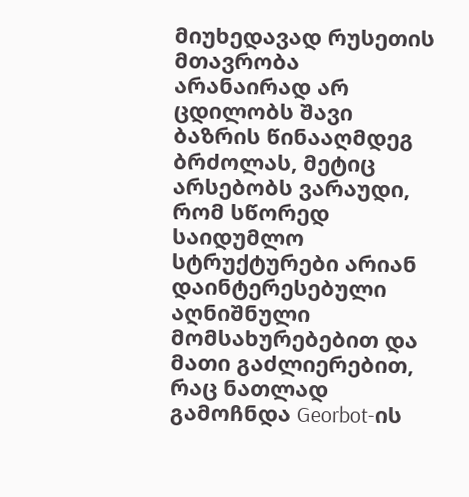მიუხედავად რუსეთის მთავრობა არანაირად არ ცდილობს შავი ბაზრის წინააღმდეგ ბრძოლას, მეტიც არსებობს ვარაუდი, რომ სწორედ საიდუმლო სტრუქტურები არიან დაინტერესებული აღნიშნული მომსახურებებით და მათი გაძლიერებით, რაც ნათლად გამოჩნდა Georbot-ის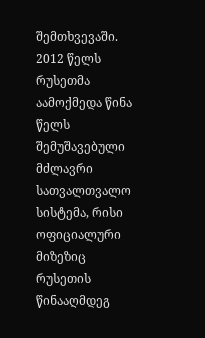შემთხვევაში.
2012 წელს რუსეთმა აამოქმედა წინა წელს შემუშავებული მძლავრი სათვალთვალო სისტემა, რისი ოფიციალური მიზეზიც რუსეთის წინააღმდეგ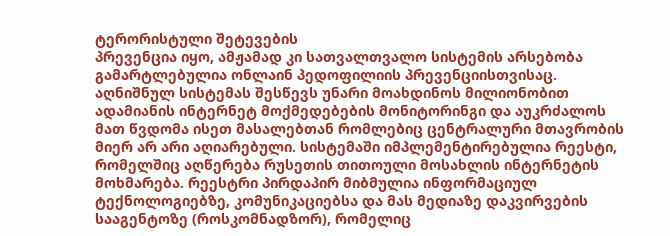ტერორისტული შეტევების
პრევენცია იყო, ამჟამად კი სათვალთვალო სისტემის არსებობა გამარტლებულია ონლაინ პედოფილიის პრევენციისთვისაც. აღნიშნულ სისტემას შესწევს უნარი მოახდინოს მილიონობით ადამიანის ინტერნეტ მოქმედებების მონიტორინგი და აუკრძალოს მათ წვდომა ისეთ მასალებთან რომლებიც ცენტრალური მთავრობის მიერ არ არი აღიარებული. სისტემაში იმპლემენტირებულია რეესტი, რომელშიც აღწერება რუსეთის თითოული მოსახლის ინტერნეტის მოხმარება. რეესტრი პირდაპირ მიბმულია ინფორმაციულ ტექნოლოგიებზე, კომუნიკაციებსა და მას მედიაზე დაკვირვების სააგენტოზე (როსკომნადზორ), რომელიც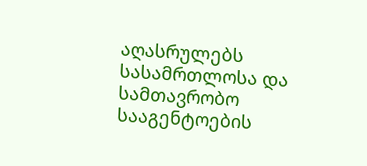აღასრულებს სასამრთლოსა და სამთავრობო სააგენტოების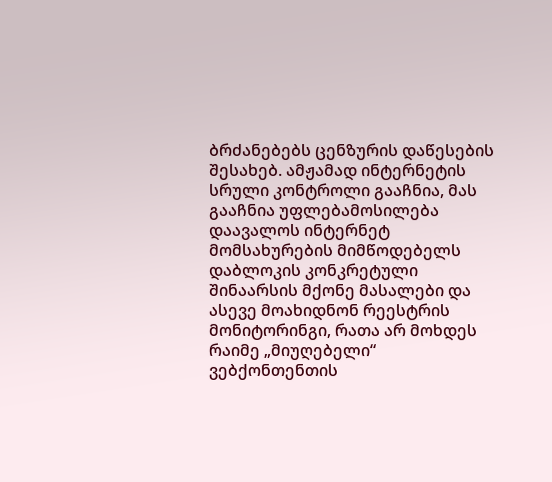ბრძანებებს ცენზურის დაწესების შესახებ. ამჟამად ინტერნეტის სრული კონტროლი გააჩნია, მას გააჩნია უფლებამოსილება დაავალოს ინტერნეტ მომსახურების მიმწოდებელს დაბლოკის კონკრეტული შინაარსის მქონე მასალები და ასევე მოახიდნონ რეესტრის მონიტორინგი, რათა არ მოხდეს რაიმე „მიუღებელი“ ვებქონთენთის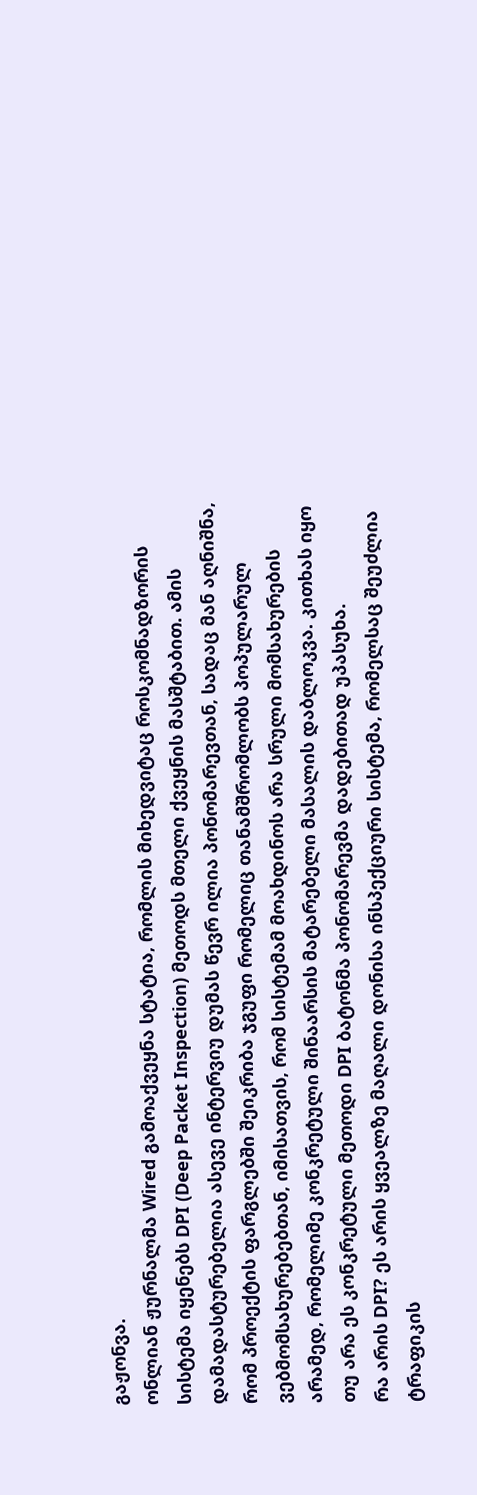გაჟონვა.
ონლიან ჟურნალმა Wired გამოაქვეყნა სტატია, რომლის მიხედვიტაც როსკომნადზორის სისტემა იყენებს DPI (Deep Packet Inspection) მეთოდს მთელი ქვეყნის მასშტაბით. ამის დამადასტურებელია ასევე ინტერვიუ დუმას წევრ ილია პონომარევთან, სადაც მან აღნიშნა, რომ პროექტის ფარგლებში შეიკრიბა ჯგუფი რომელიც თანამშრომლობს პოპულარულ ვებმომსახურებებთან, იმისათვის, რომ სისტემამ მოახდინოს არა სრული მომსახურების არამედ, რომელიმე კონკრეტული შინაარსის მატარებელი მასალის დაბლოკვა. კითხას იყო თუ არა ეს კონკრეტული მეთოდი DPI ბატონმა პონომარევმა დადებითად უპასუხა.
რა არის DPI? ეს არის ყვეალზე მაღალი დონისა ინსპექციური სისტემა, რომელსაც შეუძლია ტრაფიკის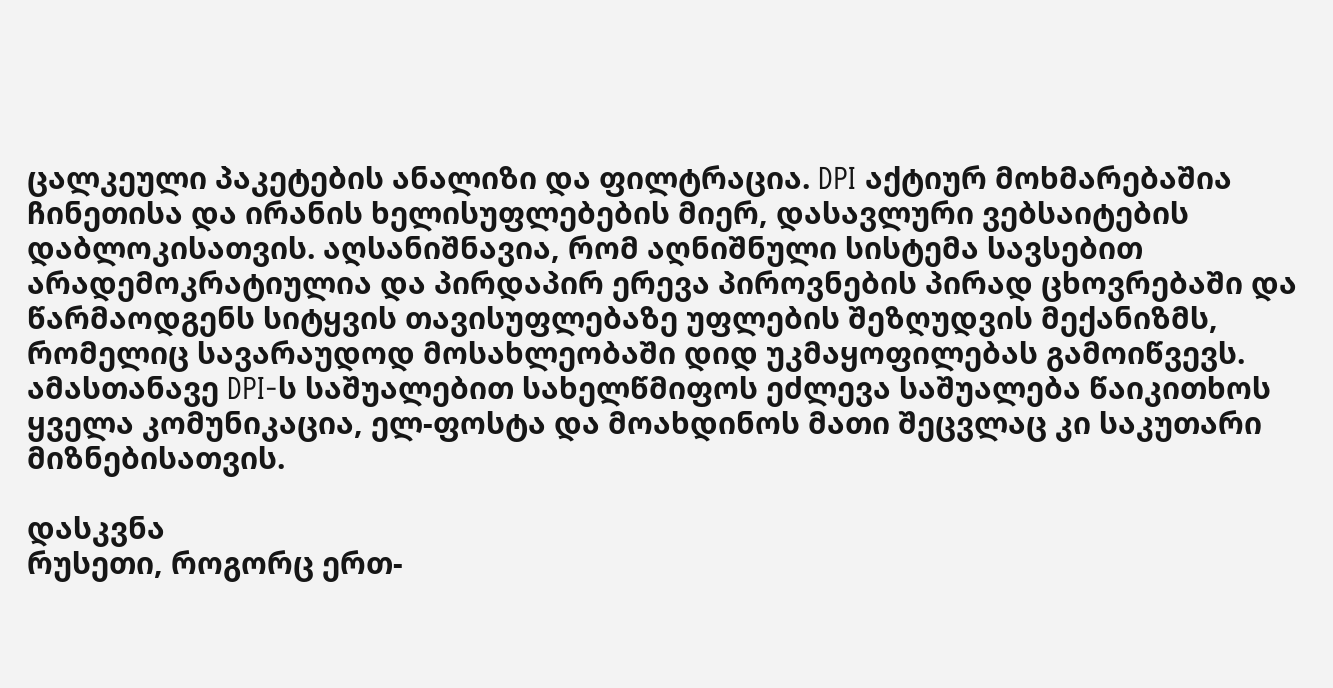ცალკეული პაკეტების ანალიზი და ფილტრაცია. DPI აქტიურ მოხმარებაშია ჩინეთისა და ირანის ხელისუფლებების მიერ, დასავლური ვებსაიტების დაბლოკისათვის. აღსანიშნავია, რომ აღნიშნული სისტემა სავსებით არადემოკრატიულია და პირდაპირ ერევა პიროვნების პირად ცხოვრებაში და წარმაოდგენს სიტყვის თავისუფლებაზე უფლების შეზღუდვის მექანიზმს, რომელიც სავარაუდოდ მოსახლეობაში დიდ უკმაყოფილებას გამოიწვევს. ამასთანავე DPI-ს საშუალებით სახელწმიფოს ეძლევა საშუალება წაიკითხოს ყველა კომუნიკაცია, ელ-ფოსტა და მოახდინოს მათი შეცვლაც კი საკუთარი მიზნებისათვის.

დასკვნა
რუსეთი, როგორც ერთ-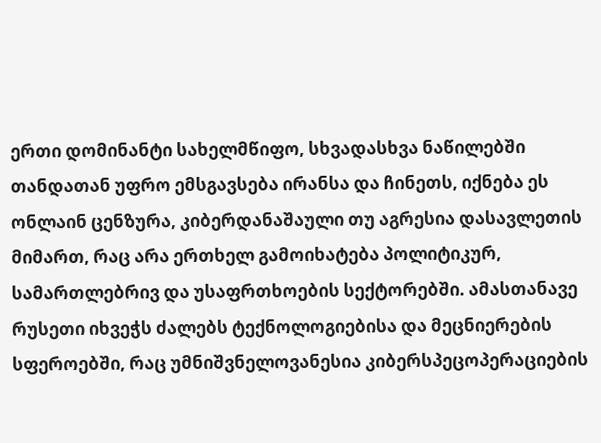ერთი დომინანტი სახელმწიფო, სხვადასხვა ნაწილებში თანდათან უფრო ემსგავსება ირანსა და ჩინეთს, იქნება ეს ონლაინ ცენზურა, კიბერდანაშაული თუ აგრესია დასავლეთის მიმართ, რაც არა ერთხელ გამოიხატება პოლიტიკურ, სამართლებრივ და უსაფრთხოების სექტორებში. ამასთანავე რუსეთი იხვეჭს ძალებს ტექნოლოგიებისა და მეცნიერების სფეროებში, რაც უმნიშვნელოვანესია კიბერსპეცოპერაციების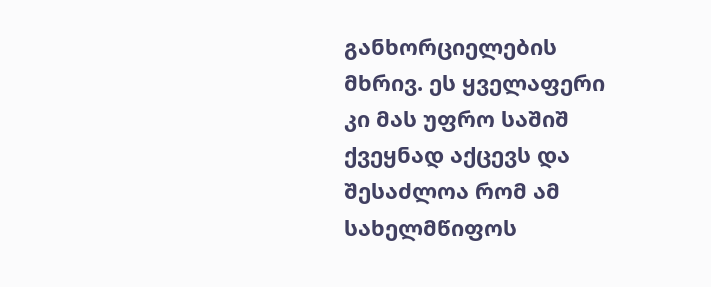განხორციელების მხრივ. ეს ყველაფერი კი მას უფრო საშიშ ქვეყნად აქცევს და შესაძლოა რომ ამ სახელმწიფოს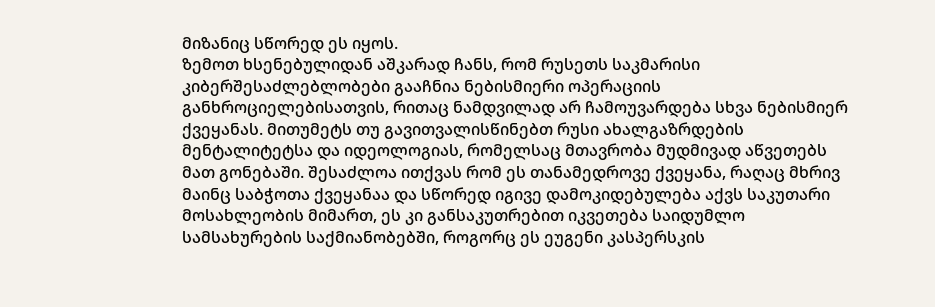მიზანიც სწორედ ეს იყოს.
ზემოთ ხსენებულიდან აშკარად ჩანს, რომ რუსეთს საკმარისი კიბერშესაძლებლობები გააჩნია ნებისმიერი ოპერაციის განხროციელებისათვის, რითაც ნამდვილად არ ჩამოუვარდება სხვა ნებისმიერ ქვეყანას. მითუმეტს თუ გავითვალისწინებთ რუსი ახალგაზრდების მენტალიტეტსა და იდეოლოგიას, რომელსაც მთავრობა მუდმივად აწვეთებს მათ გონებაში. შესაძლოა ითქვას რომ ეს თანამედროვე ქვეყანა, რაღაც მხრივ მაინც საბჭოთა ქვეყანაა და სწორედ იგივე დამოკიდებულება აქვს საკუთარი მოსახლეობის მიმართ, ეს კი განსაკუთრებით იკვეთება საიდუმლო სამსახურების საქმიანობებში, როგორც ეს ეუგენი კასპერსკის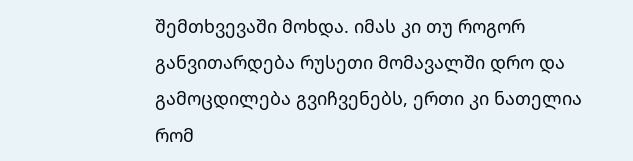შემთხვევაში მოხდა. იმას კი თუ როგორ განვითარდება რუსეთი მომავალში დრო და გამოცდილება გვიჩვენებს, ერთი კი ნათელია რომ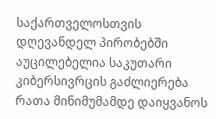საქართველოსთვის დღევანდელ პირობებში აუცილებელია საკუთარი კიბერსივრცის გაძლიერება რათა მინიმუმამდე დაიყვანოს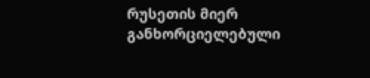რუსეთის მიერ განხორციელებული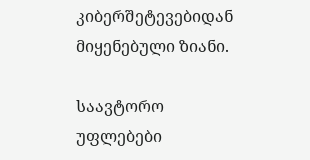კიბერშეტევებიდან მიყენებული ზიანი.

საავტორო უფლებები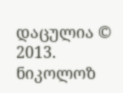დაცულია © 2013. ნიკოლოზ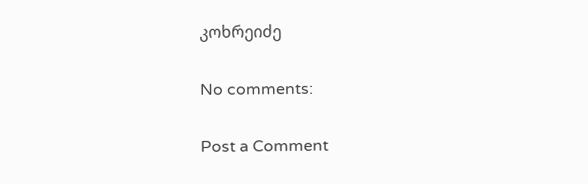კოხრეიძე

No comments:

Post a Comment